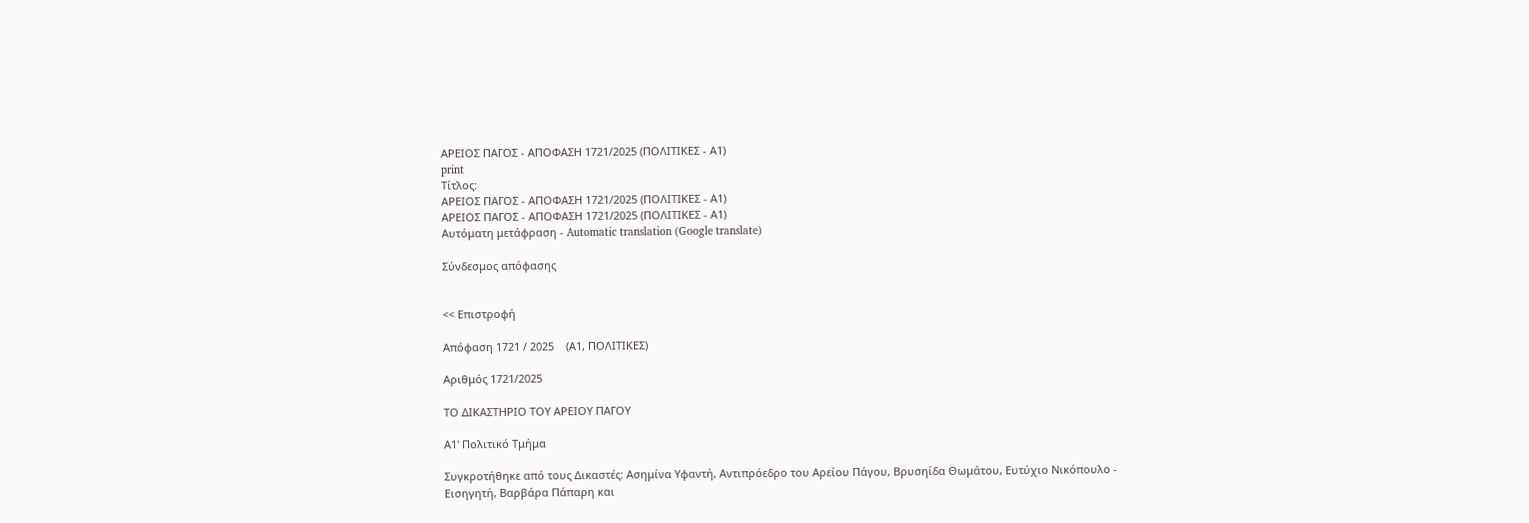ΑΡΕΙΟΣ ΠΑΓΟΣ - ΑΠΟΦΑΣΗ 1721/2025 (ΠΟΛΙΤΙΚΕΣ - Α1)
print
Τίτλος:
ΑΡΕΙΟΣ ΠΑΓΟΣ - ΑΠΟΦΑΣΗ 1721/2025 (ΠΟΛΙΤΙΚΕΣ - Α1)
ΑΡΕΙΟΣ ΠΑΓΟΣ - ΑΠΟΦΑΣΗ 1721/2025 (ΠΟΛΙΤΙΚΕΣ - Α1)
Αυτόματη μετάφραση - Automatic translation (Google translate)

Σύνδεσμος απόφασης


<< Επιστροφή

Απόφαση 1721 / 2025    (Α1, ΠΟΛΙΤΙΚΕΣ)

Αριθμός 1721/2025

ΤΟ ΔΙΚΑΣΤΗΡΙΟ ΤΟΥ ΑΡΕΙΟΥ ΠΑΓΟΥ

Α1' Πολιτικό Τμήμα

Συγκροτήθηκε από τους Δικαστές: Ασημίνα Υφαντή, Αντιπρόεδρο του Αρείου Πάγου, Βρυσηίδα Θωμάτου, Ευτύχιο Νικόπουλο - Εισηγητή, Βαρβάρα Πάπαρη και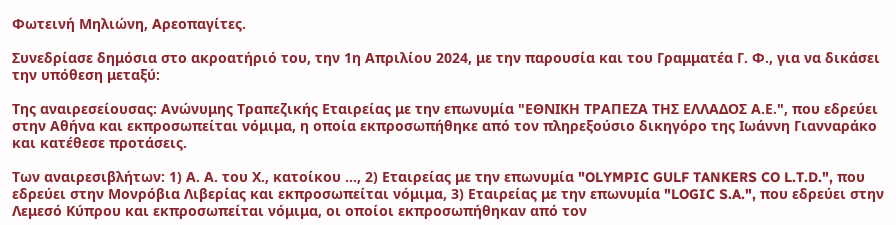Φωτεινή Μηλιώνη, Αρεοπαγίτες.

Συνεδρίασε δημόσια στο ακροατήριό του, την 1η Απριλίου 2024, με την παρουσία και του Γραμματέα Γ. Φ., για να δικάσει την υπόθεση μεταξύ:

Της αναιρεσείουσας: Ανώνυμης Τραπεζικής Εταιρείας με την επωνυμία "ΕΘΝΙΚΗ ΤΡΑΠΕΖΑ ΤΗΣ ΕΛΛΑΔΟΣ Α.Ε.", που εδρεύει στην Αθήνα και εκπροσωπείται νόμιμα, η οποία εκπροσωπήθηκε από τον πληρεξούσιο δικηγόρο της Ιωάννη Γιανναράκο και κατέθεσε προτάσεις.

Των αναιρεσιβλήτων: 1) Α. Α. του Χ., κατοίκου ..., 2) Εταιρείας με την επωνυμία "OLYMPIC GULF TANKERS CO L.T.D.", που εδρεύει στην Μονρόβια Λιβερίας και εκπροσωπείται νόμιμα, 3) Εταιρείας με την επωνυμία "LOGIC S.A.", που εδρεύει στην Λεμεσό Κύπρου και εκπροσωπείται νόμιμα, οι οποίοι εκπροσωπήθηκαν από τον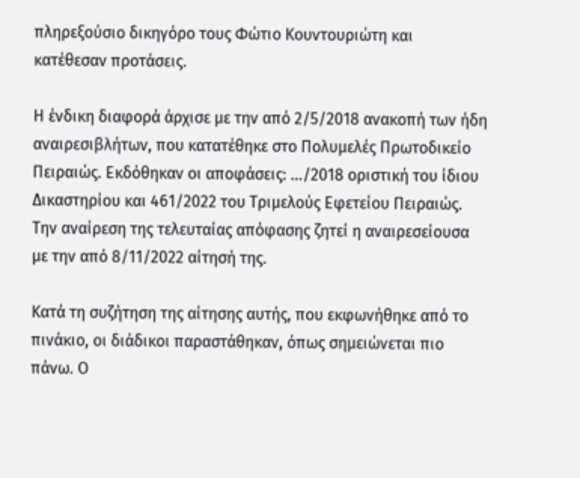πληρεξούσιο δικηγόρο τους Φώτιο Κουντουριώτη και κατέθεσαν προτάσεις.

Η ένδικη διαφορά άρχισε με την από 2/5/2018 ανακοπή των ήδη αναιρεσιβλήτων, που κατατέθηκε στο Πολυμελές Πρωτοδικείο Πειραιώς. Εκδόθηκαν οι αποφάσεις: .../2018 οριστική του ίδιου Δικαστηρίου και 461/2022 του Τριμελούς Εφετείου Πειραιώς. Την αναίρεση της τελευταίας απόφασης ζητεί η αναιρεσείουσα με την από 8/11/2022 αίτησή της.

Κατά τη συζήτηση της αίτησης αυτής, που εκφωνήθηκε από το πινάκιο, οι διάδικοι παραστάθηκαν, όπως σημειώνεται πιο πάνω. Ο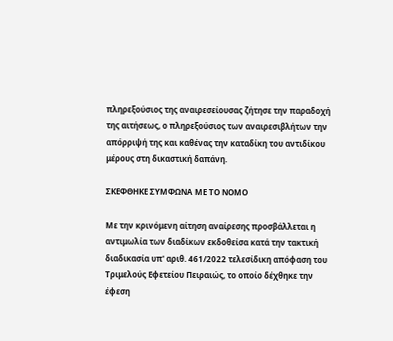πληρεξούσιος της αναιρεσείουσας ζήτησε την παραδοχή της αιτήσεως, ο πληρεξούσιος των αναιρεσιβλήτων την απόρριψή της και καθένας την καταδίκη του αντιδίκου μέρους στη δικαστική δαπάνη.

ΣΚΕΦΘΗΚΕ ΣΥΜΦΩΝΑ ΜΕ ΤΟ ΝΟΜΟ

Με την κρινόμενη αίτηση αναίρεσης προσβάλλεται η αντιμωλία των διαδίκων εκδοθείσα κατά την τακτική διαδικασία υπ' αριθ. 461/2022 τελεσίδικη απόφαση του Τριμελούς Εφετείου Πειραιώς, το οποίο δέχθηκε την έφεση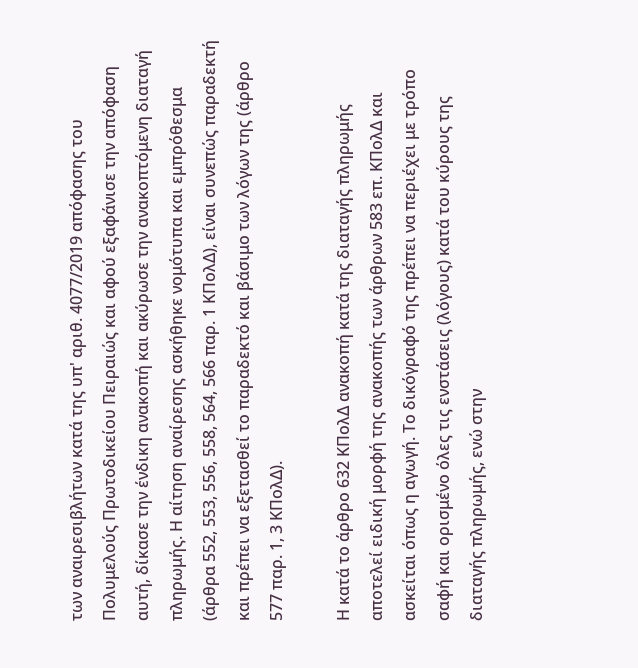των αναιρεσιβλήτων κατά της υπ' αριθ. 4077/2019 απόφασης του Πολυμελούς Πρωτοδικείου Πειραιώς και αφού εξαφάνισε την απόφαση αυτή, δίκασε την ένδικη ανακοπή και ακύρωσε την ανακοπτόμενη διαταγή πληρωμής. Η αίτηση αναίρεσης ασκήθηκε νομότυπα και εμπρόθεσμα (άρθρα 552, 553, 556, 558, 564, 566 παρ. 1 ΚΠολΔ), είναι συνεπώς παραδεκτή και πρέπει να εξετασθεί το παραδεκτό και βάσιμο των λόγων της (άρθρο 577 παρ. 1, 3 ΚΠολΔ).

Η κατά το άρθρο 632 ΚΠολΔ ανακοπή κατά της διαταγής πληρωμής αποτελεί ειδική μορφή της ανακοπής των άρθρων 583 επ. ΚΠολΔ και ασκείται όπως η αγωγή. Το δικόγραφό της πρέπει να περιέχει με τρόπο σαφή και ορισμένο όλες τις ενστάσεις (λόγους) κατά του κύρους της διαταγής πληρωμής, ενώ στην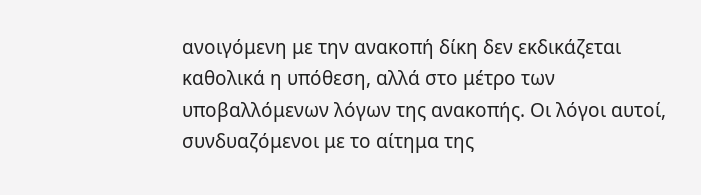ανοιγόμενη με την ανακοπή δίκη δεν εκδικάζεται καθολικά η υπόθεση, αλλά στο μέτρο των υποβαλλόμενων λόγων της ανακοπής. Οι λόγοι αυτοί, συνδυαζόμενοι με το αίτημα της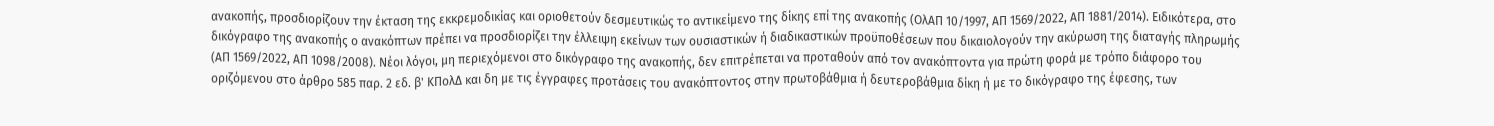ανακοπής, προσδιορίζουν την έκταση της εκκρεμοδικίας και οριοθετούν δεσμευτικώς το αντικείμενο της δίκης επί της ανακοπής (ΟλΑΠ 10/1997, ΑΠ 1569/2022, ΑΠ 1881/2014). Ειδικότερα, στο δικόγραφο της ανακοπής ο ανακόπτων πρέπει να προσδιορίζει την έλλειψη εκείνων των ουσιαστικών ή διαδικαστικών προϋποθέσεων που δικαιολογούν την ακύρωση της διαταγής πληρωμής (ΑΠ 1569/2022, ΑΠ 1098/2008). Νέοι λόγοι, μη περιεχόμενοι στο δικόγραφο της ανακοπής, δεν επιτρέπεται να προταθούν από τον ανακόπτοντα για πρώτη φορά με τρόπο διάφορο του οριζόμενου στο άρθρο 585 παρ. 2 εδ. β' ΚΠολΔ και δη με τις έγγραφες προτάσεις του ανακόπτοντος στην πρωτοβάθμια ή δευτεροβάθμια δίκη ή με το δικόγραφο της έφεσης, των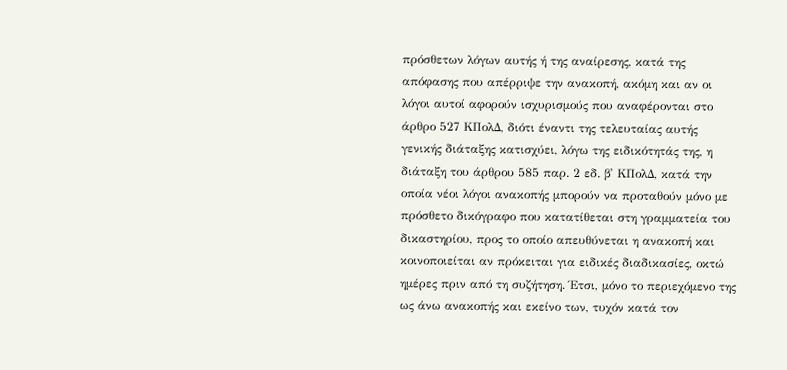πρόσθετων λόγων αυτής ή της αναίρεσης, κατά της απόφασης που απέρριψε την ανακοπή, ακόμη και αν οι λόγοι αυτοί αφορούν ισχυρισμούς που αναφέρονται στο άρθρο 527 ΚΠολΔ, διότι έναντι της τελευταίας αυτής γενικής διάταξης κατισχύει, λόγω της ειδικότητάς της, η διάταξη του άρθρου 585 παρ. 2 εδ. β' ΚΠολΔ, κατά την οποία νέοι λόγοι ανακοπής μπορούν να προταθούν μόνο με πρόσθετο δικόγραφο που κατατίθεται στη γραμματεία του δικαστηρίου, προς το οποίο απευθύνεται η ανακοπή και κοινοποιείται αν πρόκειται για ειδικές διαδικασίες, οκτώ ημέρες πριν από τη συζήτηση. Έτσι, μόνο το περιεχόμενο της ως άνω ανακοπής και εκείνο των, τυχόν κατά τον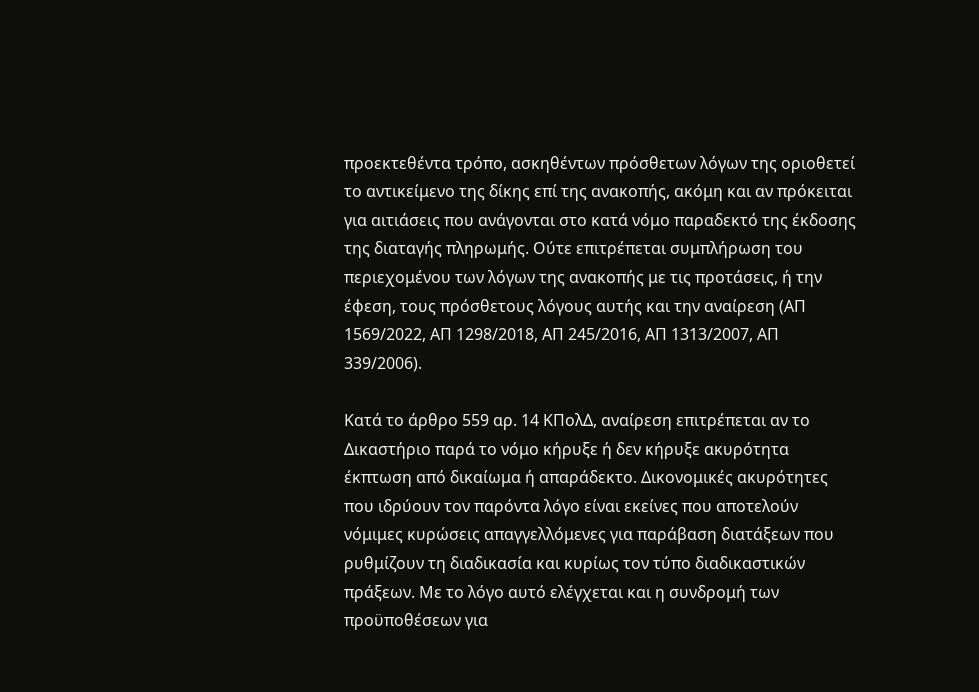προεκτεθέντα τρόπο, ασκηθέντων πρόσθετων λόγων της οριοθετεί το αντικείμενο της δίκης επί της ανακοπής, ακόμη και αν πρόκειται για αιτιάσεις που ανάγονται στο κατά νόμο παραδεκτό της έκδοσης της διαταγής πληρωμής. Ούτε επιτρέπεται συμπλήρωση του περιεχομένου των λόγων της ανακοπής με τις προτάσεις, ή την έφεση, τους πρόσθετους λόγους αυτής και την αναίρεση (ΑΠ 1569/2022, ΑΠ 1298/2018, ΑΠ 245/2016, ΑΠ 1313/2007, ΑΠ 339/2006).

Κατά το άρθρο 559 αρ. 14 ΚΠολΔ, αναίρεση επιτρέπεται αν το Δικαστήριο παρά το νόμο κήρυξε ή δεν κήρυξε ακυρότητα έκπτωση από δικαίωμα ή απαράδεκτο. Δικονομικές ακυρότητες που ιδρύουν τον παρόντα λόγο είναι εκείνες που αποτελούν νόμιμες κυρώσεις απαγγελλόμενες για παράβαση διατάξεων που ρυθμίζουν τη διαδικασία και κυρίως τον τύπο διαδικαστικών πράξεων. Με το λόγο αυτό ελέγχεται και η συνδρομή των προϋποθέσεων για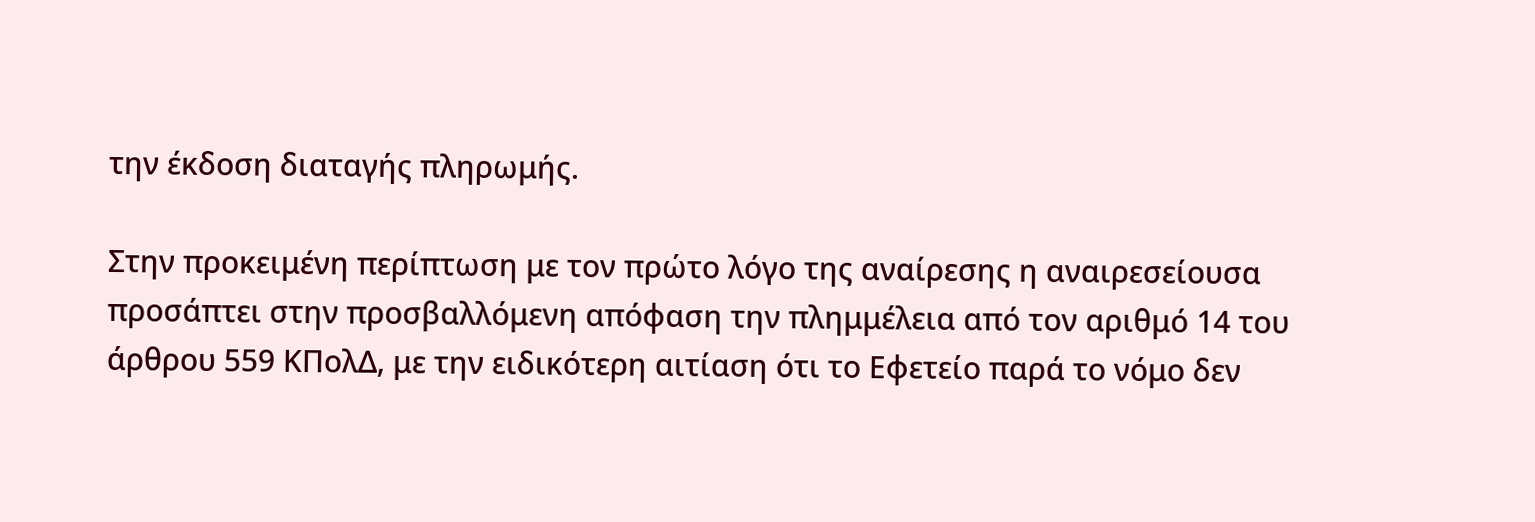την έκδοση διαταγής πληρωμής.

Στην προκειμένη περίπτωση με τον πρώτο λόγο της αναίρεσης η αναιρεσείουσα προσάπτει στην προσβαλλόμενη απόφαση την πλημμέλεια από τον αριθμό 14 του άρθρου 559 ΚΠολΔ, με την ειδικότερη αιτίαση ότι το Εφετείο παρά το νόμο δεν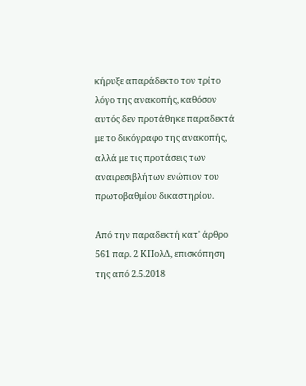κήρυξε απαράδεκτο τον τρίτο λόγο της ανακοπής, καθόσον αυτός δεν προτάθηκε παραδεκτά με το δικόγραφο της ανακοπής, αλλά με τις προτάσεις των αναιρεσιβλήτων ενώπιον του πρωτοβαθμίου δικαστηρίου.

Από την παραδεκτή κατ' άρθρο 561 παρ. 2 ΚΠολΔ, επισκόπηση της από 2.5.2018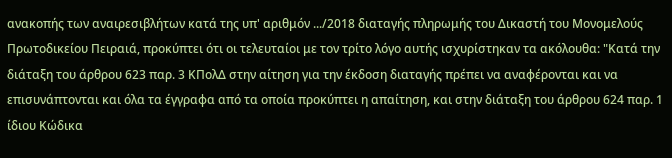ανακοπής των αναιρεσιβλήτων κατά της υπ' αριθμόν .../2018 διαταγής πληρωμής του Δικαστή του Μονομελούς Πρωτοδικείου Πειραιά, προκύπτει ότι οι τελευταίοι με τον τρίτο λόγο αυτής ισχυρίστηκαν τα ακόλουθα: "Κατά την διάταξη του άρθρου 623 παρ. 3 ΚΠολΔ στην αίτηση για την έκδοση διαταγής πρέπει να αναφέρονται και να επισυνάπτονται και όλα τα έγγραφα από τα οποία προκύπτει η απαίτηση, και στην διάταξη του άρθρου 624 παρ. 1 ίδιου Κώδικα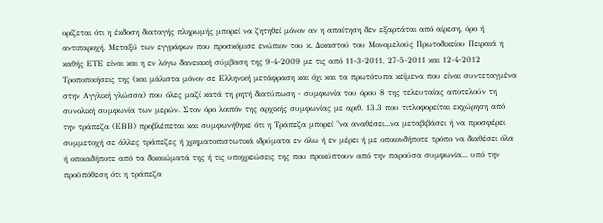ορίζεται ότι η έκδοση διαταγής πληρωμής μπορεί να ζητηθεί μόνον αν η απαίτηση δεν εξαρτάται από αίρεση, όρο ή αντιπαροχή. Μεταξύ των εγγράφων που προσκόμισε ενώπιον του κ. Δικαστού του Μονομελούς Πρωτοδικείου Πειραιά η καθής ΕΤΕ είναι και η εν λόγω δανειακή σύμβαση της 9-4-2009 με τις από 11-3-2011, 27-5-2011 και 12-4-2012 Τροποποιήσεις της (και μάλιστα μόνον σε Ελληνική μετάφραση και όχι και τα πρωτότυπα κείμενα που είναι συντεταγμένα στην Αγγλική γλώσσα) που όλες μαζί κατά τη ρητή διατύπωση - συμφωνία του όρου 8 της τελευταίας αποτελούν τη συνολική συμφωνία των μερών. Στον όρο λοιπόν της αρχικής συμφωνίας με αριθ. 13.3 που τιτλοφορείται εκχώρηση από την τράπεζα (ΕΒΒ) προβλέπεται και συμφωνήθηκε ότι η Τράπεζα μπορεί "να αναθέσει...να μεταβιβάσει ή να προσφέρει συμμετοχή σε άλλες τράπεζες ή χρηματοπιστωτικά ιδρύματα εν όλω ή εν μέρει ή με οποιονδήποτε τρόπο να διαθέσει όλα ή οποιαδήποτε από τα δικαιώματά της ή τις υποχρεώσεις της που προκύπτουν από την παρούσα συμφωνία... υπό την προϋπόθεση ότι η τράπεζα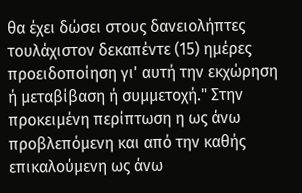θα έχει δώσει στους δανειολήπτες τουλάχιστον δεκαπέντε (15) ημέρες προειδοποίηση γι' αυτή την εκχώρηση ή μεταβίβαση ή συμμετοχή." Στην προκειμένη περίπτωση η ως άνω προβλεπόμενη και από την καθής επικαλούμενη ως άνω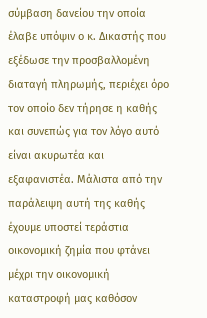σύμβαση δανείου την οποία έλαβε υπόψιν ο κ. Δικαστής που εξέδωσε την προσβαλλομένη διαταγή πληρωμής, περιέχει όρο τον οποίο δεν τήρησε η καθής και συνεπώς για τον λόγο αυτό είναι ακυρωτέα και εξαφανιστέα. Μάλιστα από την παράλειψη αυτή της καθής έχουμε υποστεί τεράστια οικονομική ζημία που φτάνει μέχρι την οικονομική καταστροφή μας καθόσον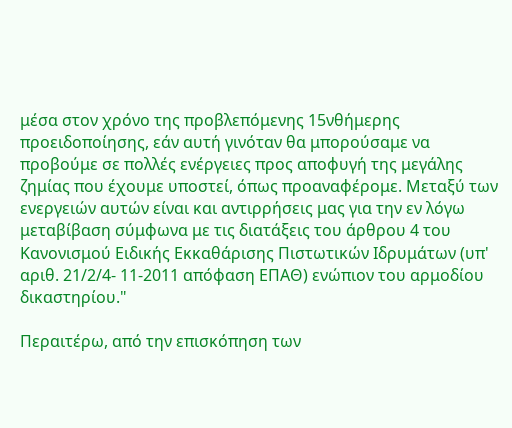μέσα στον χρόνο της προβλεπόμενης 15νθήμερης προειδοποίησης, εάν αυτή γινόταν θα μπορούσαμε να προβούμε σε πολλές ενέργειες προς αποφυγή της μεγάλης ζημίας που έχουμε υποστεί, όπως προαναφέρομε. Μεταξύ των ενεργειών αυτών είναι και αντιρρήσεις μας για την εν λόγω μεταβίβαση σύμφωνα με τις διατάξεις του άρθρου 4 του Κανονισμού Ειδικής Εκκαθάρισης Πιστωτικών Ιδρυμάτων (υπ' αριθ. 21/2/4- 11-2011 απόφαση ΕΠΑΘ) ενώπιον του αρμοδίου δικαστηρίου."

Περαιτέρω, από την επισκόπηση των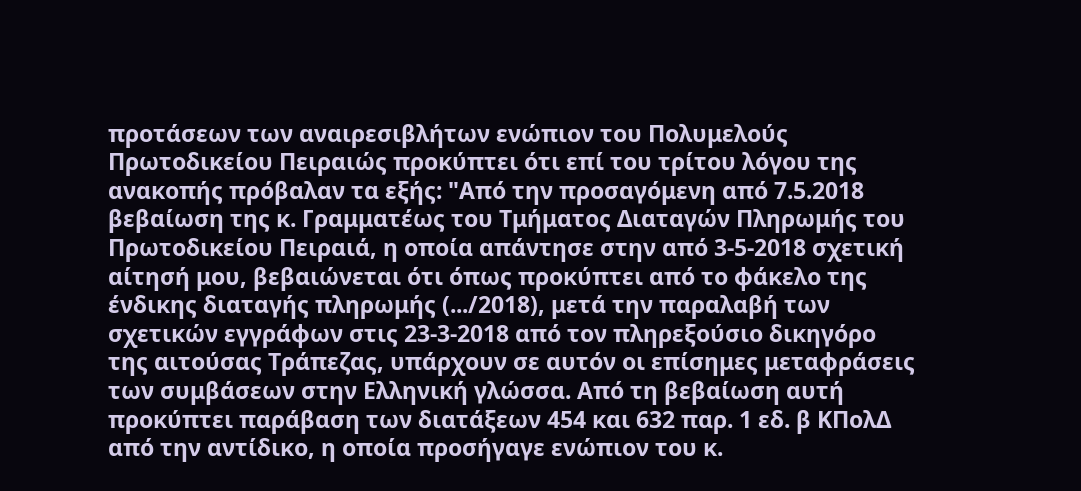προτάσεων των αναιρεσιβλήτων ενώπιον του Πολυμελούς Πρωτοδικείου Πειραιώς προκύπτει ότι επί του τρίτου λόγου της ανακοπής πρόβαλαν τα εξής: "Από την προσαγόμενη από 7.5.2018 βεβαίωση της κ. Γραμματέως του Τμήματος Διαταγών Πληρωμής του Πρωτοδικείου Πειραιά, η οποία απάντησε στην από 3-5-2018 σχετική αίτησή μου, βεβαιώνεται ότι όπως προκύπτει από το φάκελο της ένδικης διαταγής πληρωμής (.../2018), μετά την παραλαβή των σχετικών εγγράφων στις 23-3-2018 από τον πληρεξούσιο δικηγόρο της αιτούσας Τράπεζας, υπάρχουν σε αυτόν οι επίσημες μεταφράσεις των συμβάσεων στην Ελληνική γλώσσα. Από τη βεβαίωση αυτή προκύπτει παράβαση των διατάξεων 454 και 632 παρ. 1 εδ. β ΚΠολΔ από την αντίδικο, η οποία προσήγαγε ενώπιον του κ.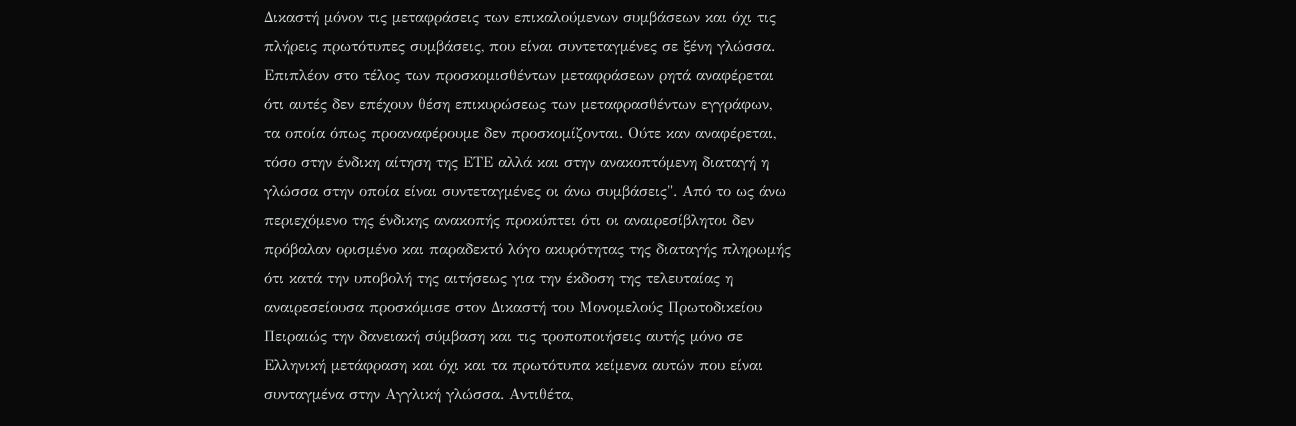Δικαστή μόνον τις μεταφράσεις των επικαλούμενων συμβάσεων και όχι τις πλήρεις πρωτότυπες συμβάσεις, που είναι συντεταγμένες σε ξένη γλώσσα. Επιπλέον στο τέλος των προσκομισθέντων μεταφράσεων ρητά αναφέρεται ότι αυτές δεν επέχουν θέση επικυρώσεως των μεταφρασθέντων εγγράφων, τα οποία όπως προαναφέρουμε δεν προσκομίζονται. Ούτε καν αναφέρεται, τόσο στην ένδικη αίτηση της ΕΤΕ αλλά και στην ανακοπτόμενη διαταγή η γλώσσα στην οποία είναι συντεταγμένες οι άνω συμβάσεις". Από το ως άνω περιεχόμενο της ένδικης ανακοπής προκύπτει ότι οι αναιρεσίβλητοι δεν πρόβαλαν ορισμένο και παραδεκτό λόγο ακυρότητας της διαταγής πληρωμής ότι κατά την υποβολή της αιτήσεως για την έκδοση της τελευταίας η αναιρεσείουσα προσκόμισε στον Δικαστή του Μονομελούς Πρωτοδικείου Πειραιώς την δανειακή σύμβαση και τις τροποποιήσεις αυτής μόνο σε Ελληνική μετάφραση και όχι και τα πρωτότυπα κείμενα αυτών που είναι συνταγμένα στην Αγγλική γλώσσα. Αντιθέτα,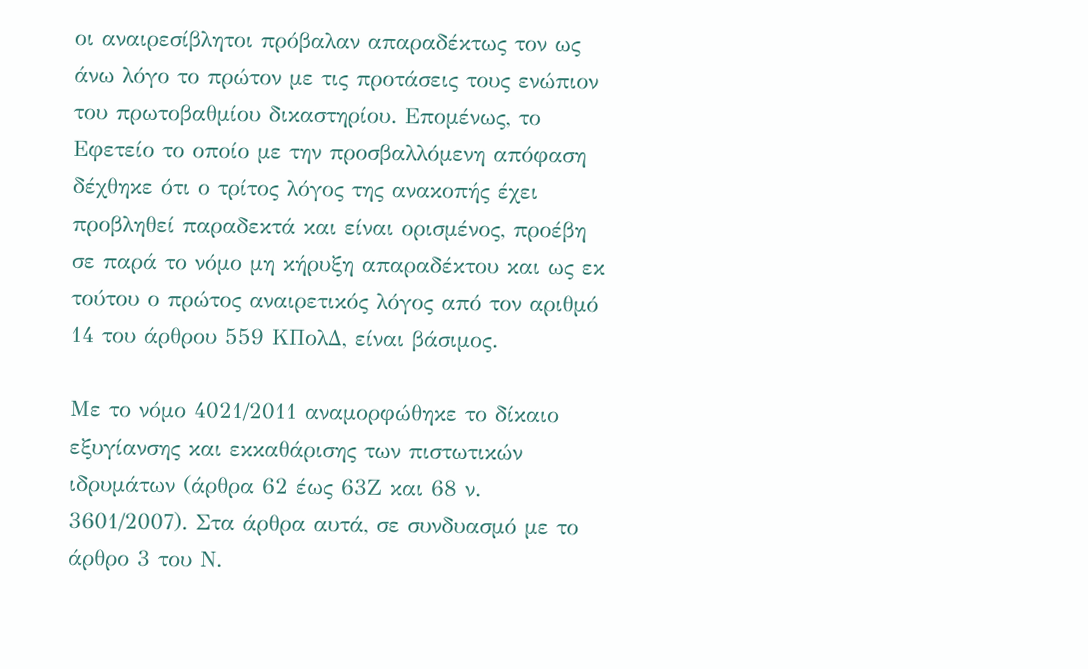οι αναιρεσίβλητοι πρόβαλαν απαραδέκτως τον ως άνω λόγο το πρώτον με τις προτάσεις τους ενώπιον του πρωτοβαθμίου δικαστηρίου. Επομένως, το Εφετείο το οποίο με την προσβαλλόμενη απόφαση δέχθηκε ότι ο τρίτος λόγος της ανακοπής έχει προβληθεί παραδεκτά και είναι ορισμένος, προέβη σε παρά το νόμο μη κήρυξη απαραδέκτου και ως εκ τούτου ο πρώτος αναιρετικός λόγος από τον αριθμό 14 του άρθρου 559 ΚΠολΔ, είναι βάσιμος.

Με το νόμο 4021/2011 αναμορφώθηκε το δίκαιο εξυγίανσης και εκκαθάρισης των πιστωτικών ιδρυμάτων (άρθρα 62 έως 63Ζ και 68 ν. 3601/2007). Στα άρθρα αυτά, σε συνδυασμό με το άρθρο 3 του Ν.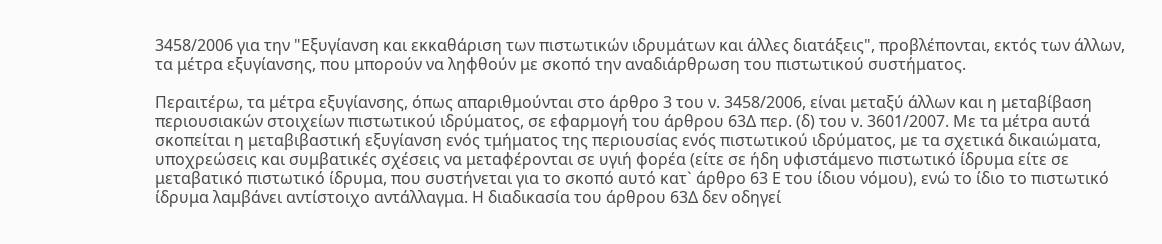3458/2006 για την "Εξυγίανση και εκκαθάριση των πιστωτικών ιδρυμάτων και άλλες διατάξεις", προβλέπονται, εκτός των άλλων, τα μέτρα εξυγίανσης, που μπορούν να ληφθούν με σκοπό την αναδιάρθρωση του πιστωτικού συστήματος.

Περαιτέρω, τα μέτρα εξυγίανσης, όπως απαριθμούνται στο άρθρο 3 του ν. 3458/2006, είναι μεταξύ άλλων και η μεταβίβαση περιουσιακών στοιχείων πιστωτικού ιδρύματος, σε εφαρμογή του άρθρου 63Δ περ. (δ) του ν. 3601/2007. Με τα μέτρα αυτά σκοπείται η μεταβιβαστική εξυγίανση ενός τμήματος της περιουσίας ενός πιστωτικού ιδρύματος, με τα σχετικά δικαιώματα, υποχρεώσεις και συμβατικές σχέσεις να μεταφέρονται σε υγιή φορέα (είτε σε ήδη υφιστάμενο πιστωτικό ίδρυμα είτε σε μεταβατικό πιστωτικό ίδρυμα, που συστήνεται για το σκοπό αυτό κατ` άρθρο 63 Ε του ίδιου νόμου), ενώ το ίδιο το πιστωτικό ίδρυμα λαμβάνει αντίστοιχο αντάλλαγμα. Η διαδικασία του άρθρου 63Δ δεν οδηγεί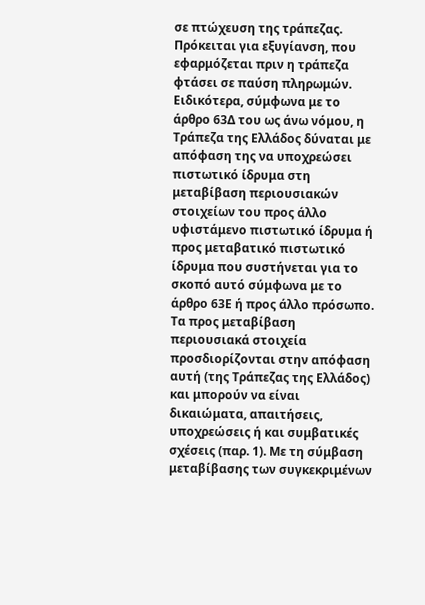σε πτώχευση της τράπεζας. Πρόκειται για εξυγίανση, που εφαρμόζεται πριν η τράπεζα φτάσει σε παύση πληρωμών. Ειδικότερα, σύμφωνα με το άρθρο 63Δ του ως άνω νόμου, η Τράπεζα της Ελλάδος δύναται με απόφαση της να υποχρεώσει πιστωτικό ίδρυμα στη μεταβίβαση περιουσιακών στοιχείων του προς άλλο υφιστάμενο πιστωτικό ίδρυμα ή προς μεταβατικό πιστωτικό ίδρυμα που συστήνεται για το σκοπό αυτό σύμφωνα με το άρθρο 63Ε ή προς άλλο πρόσωπο. Τα προς μεταβίβαση περιουσιακά στοιχεία προσδιορίζονται στην απόφαση αυτή (της Τράπεζας της Ελλάδος) και μπορούν να είναι δικαιώματα, απαιτήσεις, υποχρεώσεις ή και συμβατικές σχέσεις (παρ. 1). Με τη σύμβαση μεταβίβασης των συγκεκριμένων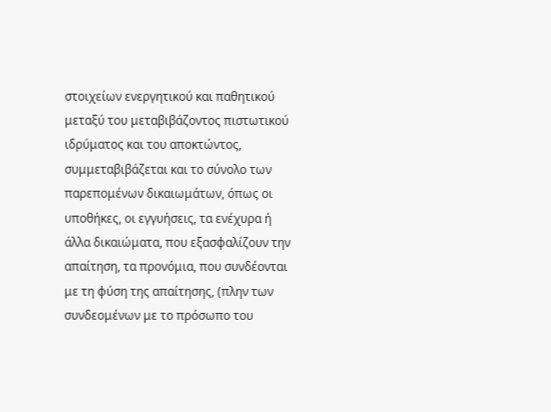στοιχείων ενεργητικού και παθητικού μεταξύ του μεταβιβάζοντος πιστωτικού ιδρύματος και του αποκτώντος, συμμεταβιβάζεται και το σύνολο των παρεπομένων δικαιωμάτων, όπως οι υποθήκες, οι εγγυήσεις, τα ενέχυρα ή άλλα δικαιώματα, που εξασφαλίζουν την απαίτηση, τα προνόμια, που συνδέονται με τη φύση της απαίτησης, (πλην των συνδεομένων με το πρόσωπο του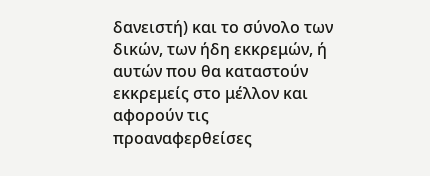δανειστή) και το σύνολο των δικών, των ήδη εκκρεμών, ή αυτών που θα καταστούν εκκρεμείς στο μέλλον και αφορούν τις προαναφερθείσες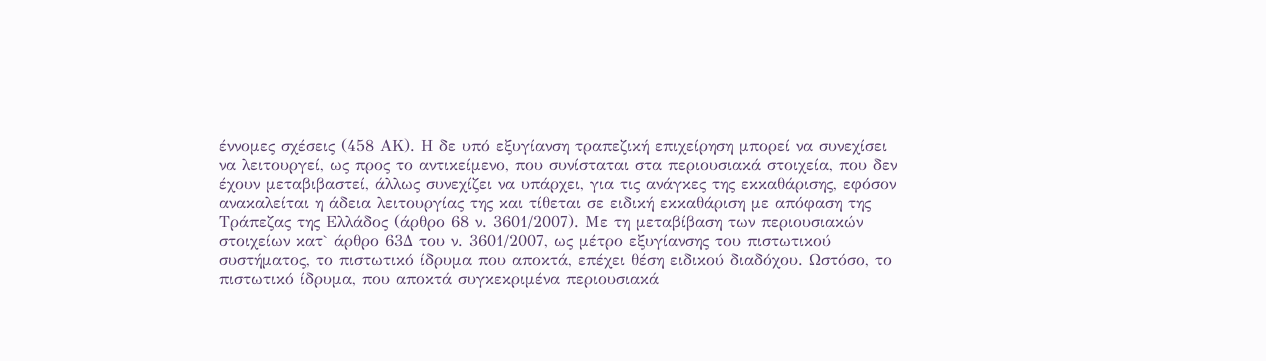έννομες σχέσεις (458 ΑΚ). Η δε υπό εξυγίανση τραπεζική επιχείρηση μπορεί να συνεχίσει να λειτουργεί, ως προς το αντικείμενο, που συνίσταται στα περιουσιακά στοιχεία, που δεν έχουν μεταβιβαστεί, άλλως συνεχίζει να υπάρχει, για τις ανάγκες της εκκαθάρισης, εφόσον ανακαλείται η άδεια λειτουργίας της και τίθεται σε ειδική εκκαθάριση με απόφαση της Τράπεζας της Ελλάδος (άρθρο 68 ν. 3601/2007). Με τη μεταβίβαση των περιουσιακών στοιχείων κατ` άρθρο 63Δ του ν. 3601/2007, ως μέτρο εξυγίανσης του πιστωτικού συστήματος, το πιστωτικό ίδρυμα που αποκτά, επέχει θέση ειδικού διαδόχου. Ωστόσο, το πιστωτικό ίδρυμα, που αποκτά συγκεκριμένα περιουσιακά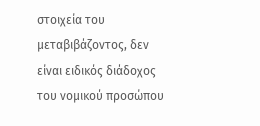στοιχεία του μεταβιβάζοντος, δεν είναι ειδικός διάδοχος του νομικού προσώπου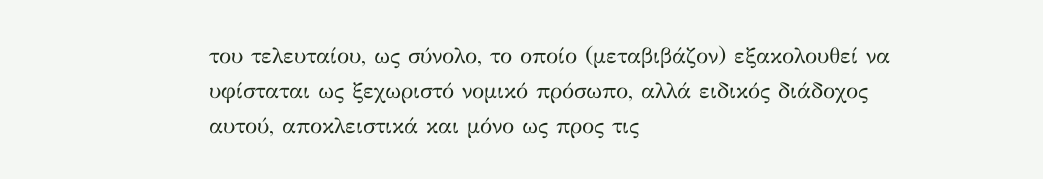του τελευταίου, ως σύνολο, το οποίο (μεταβιβάζον) εξακολουθεί να υφίσταται ως ξεχωριστό νομικό πρόσωπο, αλλά ειδικός διάδοχος αυτού, αποκλειστικά και μόνο ως προς τις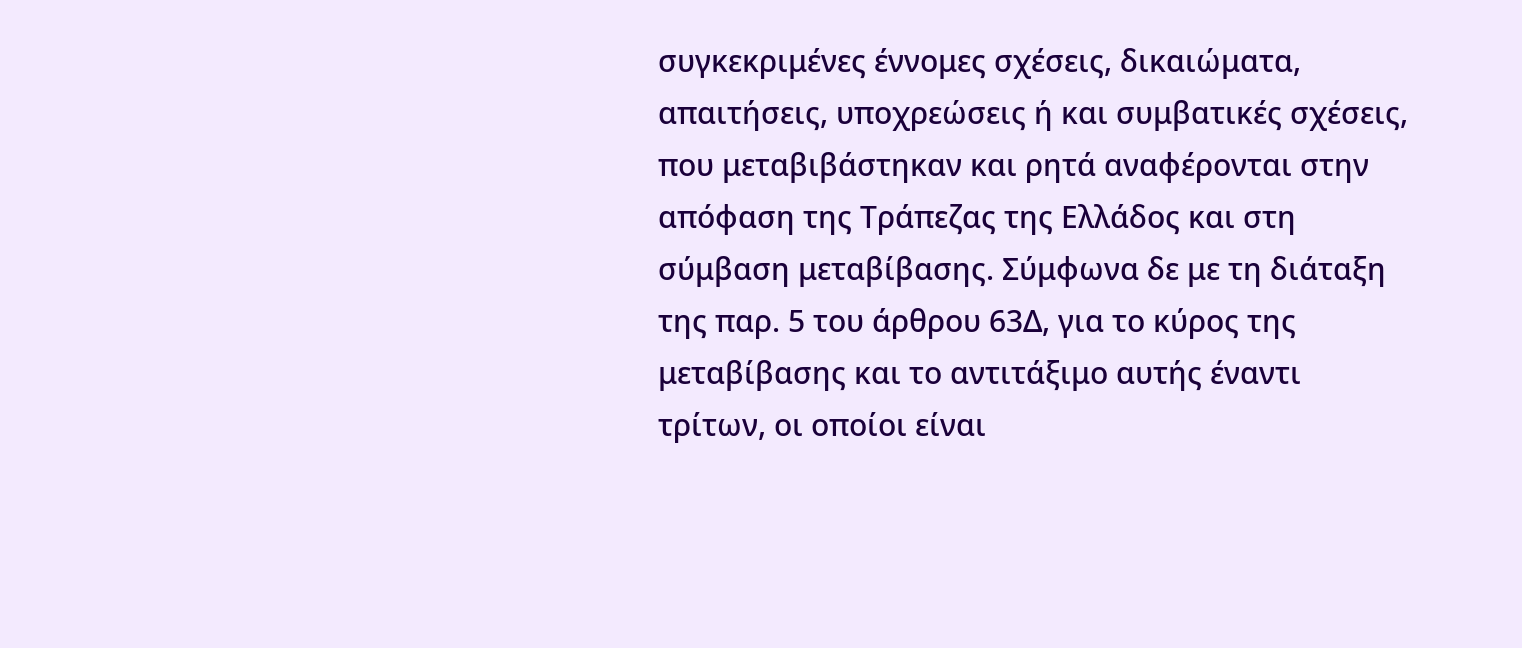συγκεκριμένες έννομες σχέσεις, δικαιώματα, απαιτήσεις, υποχρεώσεις ή και συμβατικές σχέσεις, που μεταβιβάστηκαν και ρητά αναφέρονται στην απόφαση της Τράπεζας της Ελλάδος και στη σύμβαση μεταβίβασης. Σύμφωνα δε με τη διάταξη της παρ. 5 του άρθρου 63Δ, για το κύρος της μεταβίβασης και το αντιτάξιμο αυτής έναντι τρίτων, οι οποίοι είναι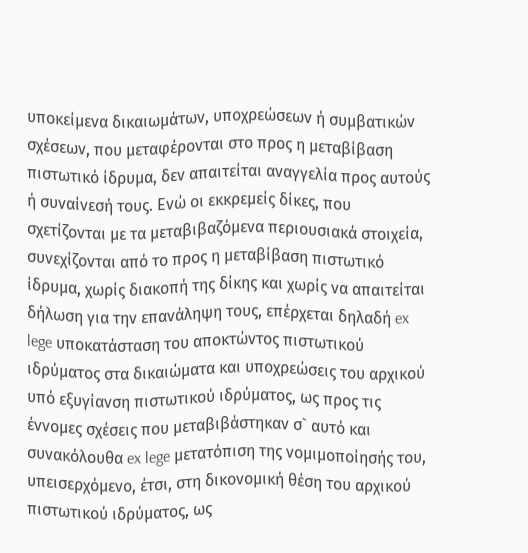υποκείμενα δικαιωμάτων, υποχρεώσεων ή συμβατικών σχέσεων, που μεταφέρονται στο προς η μεταβίβαση πιστωτικό ίδρυμα, δεν απαιτείται αναγγελία προς αυτούς ή συναίνεσή τους. Ενώ οι εκκρεμείς δίκες, που σχετίζονται με τα μεταβιβαζόμενα περιουσιακά στοιχεία, συνεχίζονται από το προς η μεταβίβαση πιστωτικό ίδρυμα, χωρίς διακοπή της δίκης και χωρίς να απαιτείται δήλωση για την επανάληψη τους, επέρχεται δηλαδή ex lege υποκατάσταση του αποκτώντος πιστωτικού ιδρύματος στα δικαιώματα και υποχρεώσεις του αρχικού υπό εξυγίανση πιστωτικού ιδρύματος, ως προς τις έννομες σχέσεις που μεταβιβάστηκαν σ` αυτό και συνακόλουθα ex lege μετατόπιση της νομιμοποίησής του, υπεισερχόμενο, έτσι, στη δικονομική θέση του αρχικού πιστωτικού ιδρύματος, ως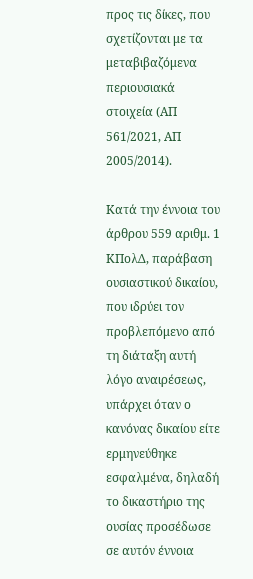προς τις δίκες, που σχετίζονται με τα μεταβιβαζόμενα περιουσιακά στοιχεία (ΑΠ 561/2021, ΑΠ 2005/2014).

Κατά την έννοια του άρθρου 559 αριθμ. 1 ΚΠολΔ, παράβαση ουσιαστικού δικαίου, που ιδρύει τον προβλεπόμενο από τη διάταξη αυτή λόγο αναιρέσεως, υπάρχει όταν ο κανόνας δικαίου είτε ερμηνεύθηκε εσφαλμένα, δηλαδή το δικαστήριο της ουσίας προσέδωσε σε αυτόν έννοια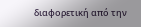διαφορετική από την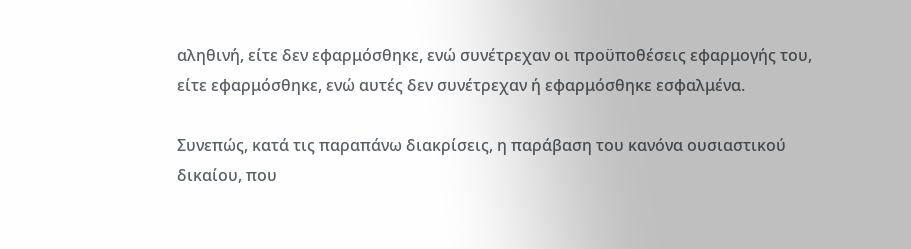αληθινή, είτε δεν εφαρμόσθηκε, ενώ συνέτρεχαν οι προϋποθέσεις εφαρμογής του, είτε εφαρμόσθηκε, ενώ αυτές δεν συνέτρεχαν ή εφαρμόσθηκε εσφαλμένα.

Συνεπώς, κατά τις παραπάνω διακρίσεις, η παράβαση του κανόνα ουσιαστικού δικαίου, που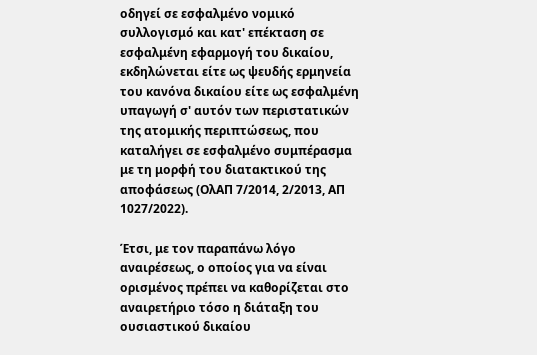οδηγεί σε εσφαλμένο νομικό συλλογισμό και κατ' επέκταση σε εσφαλμένη εφαρμογή του δικαίου, εκδηλώνεται είτε ως ψευδής ερμηνεία του κανόνα δικαίου είτε ως εσφαλμένη υπαγωγή σ' αυτόν των περιστατικών της ατομικής περιπτώσεως, που καταλήγει σε εσφαλμένο συμπέρασμα με τη μορφή του διατακτικού της αποφάσεως (ΟλΑΠ 7/2014, 2/2013, ΑΠ 1027/2022).

Έτσι, με τον παραπάνω λόγο αναιρέσεως, ο οποίος για να είναι ορισμένος πρέπει να καθορίζεται στο αναιρετήριο τόσο η διάταξη του ουσιαστικού δικαίου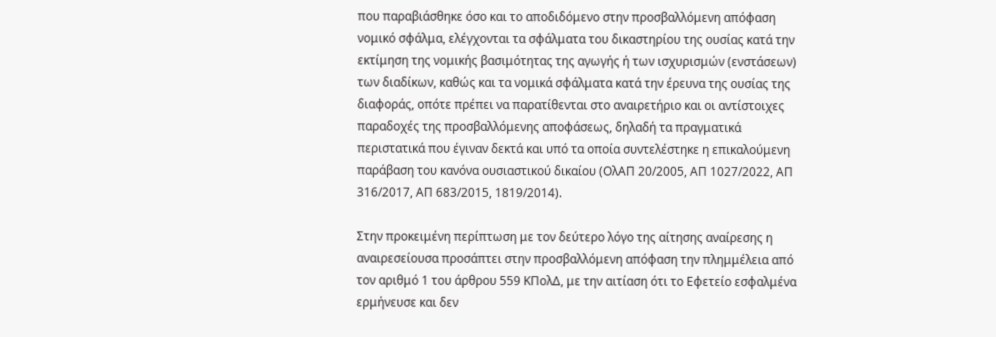που παραβιάσθηκε όσο και το αποδιδόμενο στην προσβαλλόμενη απόφαση νομικό σφάλμα, ελέγχονται τα σφάλματα του δικαστηρίου της ουσίας κατά την εκτίμηση της νομικής βασιμότητας της αγωγής ή των ισχυρισμών (ενστάσεων) των διαδίκων, καθώς και τα νομικά σφάλματα κατά την έρευνα της ουσίας της διαφοράς, οπότε πρέπει να παρατίθενται στο αναιρετήριο και οι αντίστοιχες παραδοχές της προσβαλλόμενης αποφάσεως, δηλαδή τα πραγματικά περιστατικά που έγιναν δεκτά και υπό τα οποία συντελέστηκε η επικαλούμενη παράβαση του κανόνα ουσιαστικού δικαίου (ΟλΑΠ 20/2005, ΑΠ 1027/2022, ΑΠ 316/2017, ΑΠ 683/2015, 1819/2014).

Στην προκειμένη περίπτωση με τον δεύτερο λόγο της αίτησης αναίρεσης η αναιρεσείουσα προσάπτει στην προσβαλλόμενη απόφαση την πλημμέλεια από τον αριθμό 1 του άρθρου 559 ΚΠολΔ, με την αιτίαση ότι το Εφετείο εσφαλμένα ερμήνευσε και δεν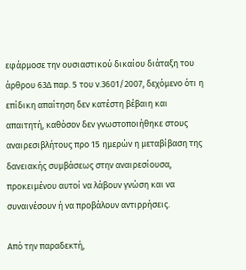εφάρμοσε την ουσιαστικού δικαίου διάταξη του άρθρου 63Δ παρ. 5 του ν.3601/2007, δεχόμενο ότι η επίδικη απαίτηση δεν κατέστη βέβαιη και απαιτητή, καθόσον δεν γνωστοποιήθηκε στους αναιρεσιβλήτους προ 15 ημερών η μεταβίβαση της δανειακής συμβάσεως στην αναιρεσίουσα, προκειμένου αυτοί να λάβουν γνώση και να συναινέσουν ή να προβάλουν αντιρρήσεις.

Από την παραδεκτή,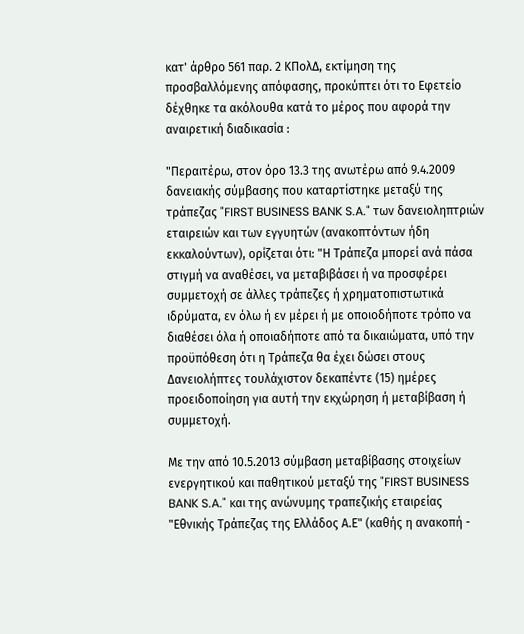κατ' άρθρο 561 παρ. 2 ΚΠολΔ, εκτίμηση της προσβαλλόμενης απόφασης, προκύπτει ότι το Εφετείο δέχθηκε τα ακόλουθα κατά το μέρος που αφορά την αναιρετική διαδικασία :

"Περαιτέρω, στον όρο 13.3 της ανωτέρω από 9.4.2009 δανειακής σύμβασης που καταρτίστηκε μεταξύ της τράπεζας "FIRST BUSINESS BANK S.A." των δανειοληπτριών εταιρειών και των εγγυητών (ανακοπτόντων ήδη εκκαλούντων), ορίζεται ότι: "Η Τράπεζα μπορεί ανά πάσα στιγμή να αναθέσει, να μεταβιβάσει ή να προσφέρει συμμετοχή σε άλλες τράπεζες ή χρηματοπιστωτικά ιδρύματα, εν όλω ή εν μέρει ή με οποιοδήποτε τρόπο να διαθέσει όλα ή οποιαδήποτε από τα δικαιώματα, υπό την προϋπόθεση ότι η Τράπεζα θα έχει δώσει στους Δανειολήπτες τουλάχιστον δεκαπέντε (15) ημέρες προειδοποίηση για αυτή την εκχώρηση ή μεταβίβαση ή συμμετοχή.

Με την από 10.5.2013 σύμβαση μεταβίβασης στοιχείων ενεργητικού και παθητικού μεταξύ της "FIRST BUSINESS BANK S.A." και της ανώνυμης τραπεζικής εταιρείας "Εθνικής Τράπεζας της Ελλάδος Α.Ε" (καθής η ανακοπή -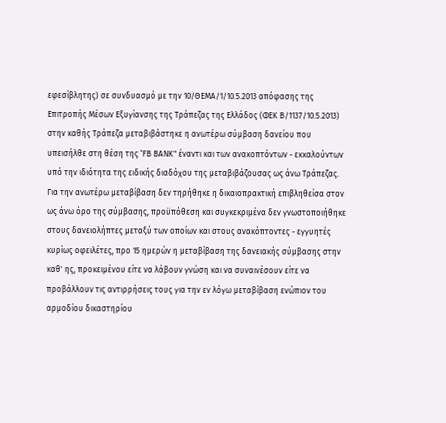εφεσίβλητης) σε συνδυασμό με την 10/ΘΕΜΑ/1/10.5.2013 απόφασης της Επιτροπής Μέσων Εξυγίανσης της Τράπεζας της Ελλάδος (ΦΕΚ Β/1137/10.5.2013) στην καθής Τράπεζα μεταβιβάστηκε η ανωτέρω σύμβαση δανείου που υπεισήλθε στη θέση της "FΒ ΒΑΝΚ" έναντι και των ανακοπτόντων - εκκαλούντων υπό την ιδιότητα της ειδικής διαδόχου της μεταβιβάζουσας ως άνω Τράπεζας. Για την ανωτέρω μεταβίβαση δεν τηρήθηκε η δικαιοπρακτική επιβληθείσα στον ως άνω όρο της σύμβασης, προϋπόθεση και συγκεκριμένα δεν γνωστοποιήθηκε στους δανειολήπτες μεταξύ των οποίων και στους ανακόπτοντες - εγγυητές κυρίως οφειλέτες, προ 15 ημερών η μεταβίβαση της δανειακής σύμβασης στην καθ' ης, προκειμένου είτε να λάβουν γνώση και να συναινέσουν είτε να προβάλλουν τις αντιρρήσεις τους για την εν λόγω μεταβίβαση ενώπιον του αρμοδίου δικαστηρίου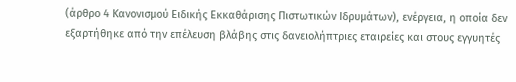(άρθρο 4 Κανονισμού Ειδικής Εκκαθάρισης Πιστωτικών Ιδρυμάτων), ενέργεια, η οποία δεν εξαρτήθηκε από την επέλευση βλάβης στις δανειολήπτριες εταιρείες και στους εγγυητές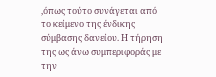,όπως τούτο συνάγεται από το κείμενο της ένδικης σύμβασης δανείου. Η τήρηση της ως άνω συμπεριφοράς με την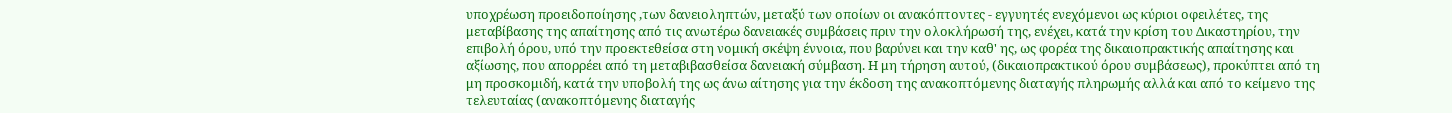υποχρέωση προειδοποίησης ,των δανειοληπτών, μεταξύ των οποίων οι ανακόπτοντες - εγγυητές ενεχόμενοι ως κύριοι οφειλέτες, της μεταβίβασης της απαίτησης από τις ανωτέρω δανειακές συμβάσεις πριν την ολοκλήρωσή της, ενέχει, κατά την κρίση του Δικαστηρίου, την επιβολή όρου, υπό την προεκτεθείσα στη νομική σκέψη έννοια, που βαρύνει και την καθ' ης, ως φορέα της δικαιοπρακτικής απαίτησης και αξίωσης, που απορρέει από τη μεταβιβασθείσα δανειακή σύμβαση. Η μη τήρηση αυτού, (δικαιοπρακτικού όρου συμβάσεως), προκύπτει από τη μη προσκομιδή, κατά την υποβολή της ως άνω αίτησης για την έκδοση της ανακοπτόμενης διαταγής πληρωμής αλλά και από το κείμενο της τελευταίας (ανακοπτόμενης διαταγής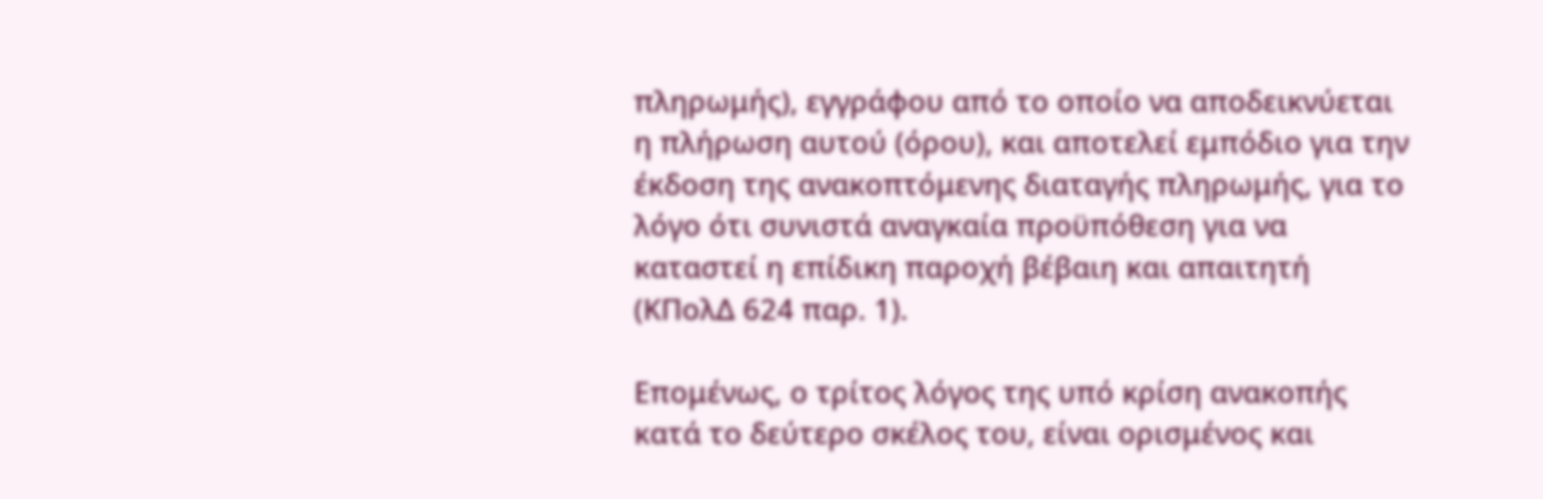πληρωμής), εγγράφου από το οποίο να αποδεικνύεται η πλήρωση αυτού (όρου), και αποτελεί εμπόδιο για την έκδοση της ανακοπτόμενης διαταγής πληρωμής, για το λόγο ότι συνιστά αναγκαία προϋπόθεση για να καταστεί η επίδικη παροχή βέβαιη και απαιτητή (ΚΠολΔ 624 παρ. 1).

Επομένως, ο τρίτος λόγος της υπό κρίση ανακοπής κατά το δεύτερο σκέλος του, είναι ορισμένος και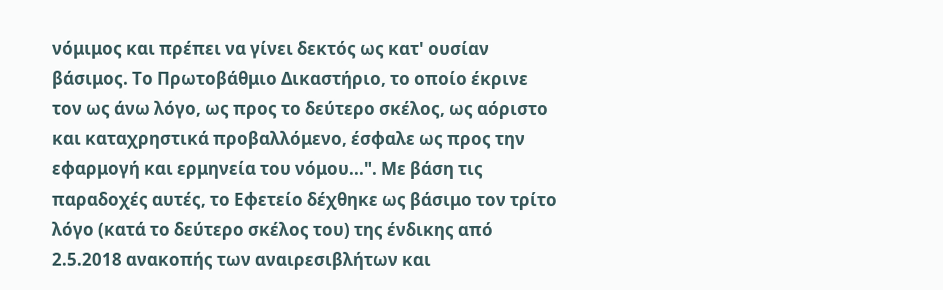νόμιμος και πρέπει να γίνει δεκτός ως κατ' ουσίαν βάσιμος. Το Πρωτοβάθμιο Δικαστήριο, το οποίο έκρινε τον ως άνω λόγο, ως προς το δεύτερο σκέλος, ως αόριστο και καταχρηστικά προβαλλόμενο, έσφαλε ως προς την εφαρμογή και ερμηνεία του νόμου...". Με βάση τις παραδοχές αυτές, το Εφετείο δέχθηκε ως βάσιμο τον τρίτο λόγο (κατά το δεύτερο σκέλος του) της ένδικης από 2.5.2018 ανακοπής των αναιρεσιβλήτων και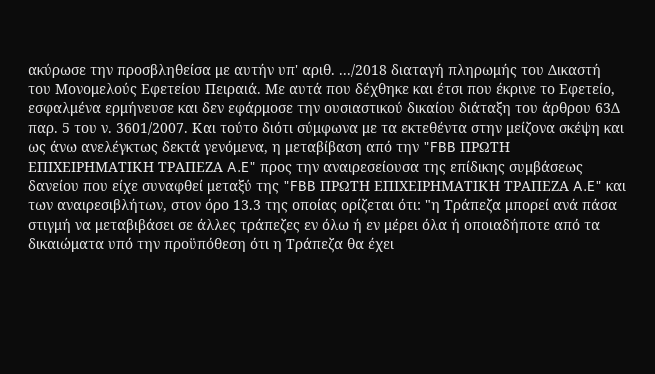ακύρωσε την προσβληθείσα με αυτήν υπ' αριθ. .../2018 διαταγή πληρωμής του Δικαστή του Μονομελούς Εφετείου Πειραιά. Με αυτά που δέχθηκε και έτσι που έκρινε το Εφετείο, εσφαλμένα ερμήνευσε και δεν εφάρμοσε την ουσιαστικού δικαίου διάταξη του άρθρου 63Δ παρ. 5 του ν. 3601/2007. Και τούτο διότι σύμφωνα με τα εκτεθέντα στην μείζονα σκέψη και ως άνω ανελέγκτως δεκτά γενόμενα, η μεταβίβαση από την "FBB ΠΡΩΤΗ ΕΠΙΧΕΙΡΗΜΑΤΙΚΗ ΤΡΑΠΕΖΑ A.E" προς την αναιρεσείουσα της επίδικης συμβάσεως δανείου που είχε συναφθεί μεταξύ της "FBB ΠΡΩΤΗ ΕΠΙΧΕΙΡΗΜΑΤΙΚΗ ΤΡΑΠΕΖΑ A.E" και των αναιρεσιβλήτων, στον όρο 13.3 της οποίας ορίζεται ότι: "η Τράπεζα μπορεί ανά πάσα στιγμή να μεταβιβάσει σε άλλες τράπεζες εν όλω ή εν μέρει όλα ή οποιαδήποτε από τα δικαιώματα υπό την προϋπόθεση ότι η Τράπεζα θα έχει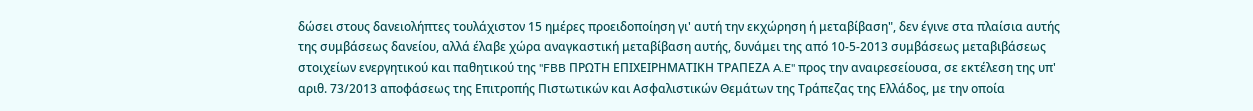δώσει στους δανειολήπτες τουλάχιστον 15 ημέρες προειδοποίηση γι' αυτή την εκχώρηση ή μεταβίβαση", δεν έγινε στα πλαίσια αυτής της συμβάσεως δανείου, αλλά έλαβε χώρα αναγκαστική μεταβίβαση αυτής, δυνάμει της από 10-5-2013 συμβάσεως μεταβιβάσεως στοιχείων ενεργητικού και παθητικού της "FBB ΠΡΩΤΗ ΕΠΙΧΕΙΡΗΜΑΤΙΚΗ ΤΡΑΠΕΖΑ A.E" προς την αναιρεσείουσα, σε εκτέλεση της υπ' αριθ. 73/2013 αποφάσεως της Επιτροπής Πιστωτικών και Ασφαλιστικών Θεμάτων της Τράπεζας της Ελλάδος, με την οποία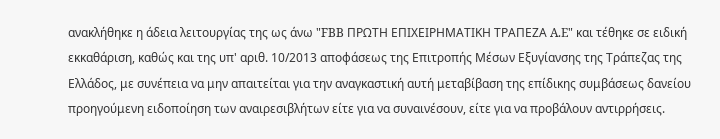ανακλήθηκε η άδεια λειτουργίας της ως άνω "FBB ΠΡΩΤΗ ΕΠΙΧΕΙΡΗΜΑΤΙΚΗ ΤΡΑΠΕΖΑ A.E" και τέθηκε σε ειδική εκκαθάριση, καθώς και της υπ' αριθ. 10/2013 αποφάσεως της Επιτροπής Μέσων Εξυγίανσης της Τράπεζας της Ελλάδος, με συνέπεια να μην απαιτείται για την αναγκαστική αυτή μεταβίβαση της επίδικης συμβάσεως δανείου προηγούμενη ειδοποίηση των αναιρεσιβλήτων είτε για να συναινέσουν, είτε για να προβάλουν αντιρρήσεις.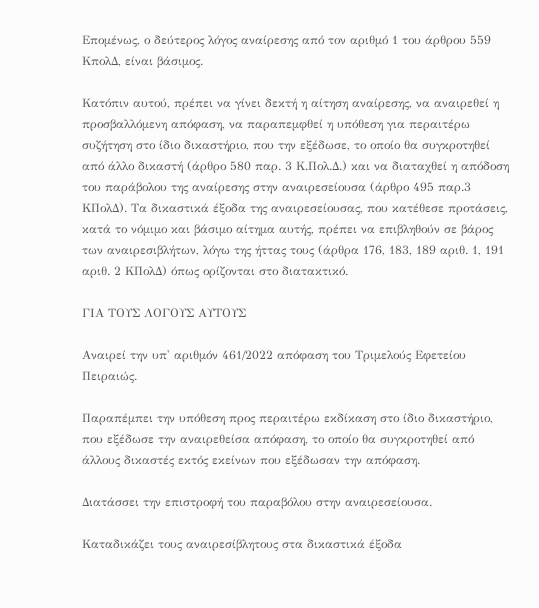Επομένως, ο δεύτερος λόγος αναίρεσης από τον αριθμό 1 του άρθρου 559 ΚπολΔ, είναι βάσιμος.

Κατόπιν αυτού, πρέπει να γίνει δεκτή η αίτηση αναίρεσης, να αναιρεθεί η προσβαλλόμενη απόφαση, να παραπεμφθεί η υπόθεση για περαιτέρω συζήτηση στο ίδιο δικαστήριο, που την εξέδωσε, το οποίο θα συγκροτηθεί από άλλο δικαστή (άρθρο 580 παρ. 3 Κ.Πολ.Δ.) και να διαταχθεί η απόδοση του παράβολου της αναίρεσης στην αναιρεσείουσα (άρθρο 495 παρ.3 ΚΠολΔ). Τα δικαστικά έξοδα της αναιρεσείουσας, που κατέθεσε προτάσεις, κατά το νόμιμο και βάσιμο αίτημα αυτής, πρέπει να επιβληθούν σε βάρος των αναιρεσιβλήτων, λόγω της ήττας τους (άρθρα 176, 183, 189 αριθ. 1, 191 αριθ. 2 ΚΠολΔ) όπως ορίζονται στο διατακτικό.

ΓΙΑ ΤΟΥΣ ΛΟΓΟΥΣ ΑΥΤΟΥΣ

Αναιρεί την υπ' αριθμόν 461/2022 απόφαση του Τριμελούς Εφετείου Πειραιώς.

Παραπέμπει την υπόθεση προς περαιτέρω εκδίκαση στο ίδιο δικαστήριο, που εξέδωσε την αναιρεθείσα απόφαση, το οποίο θα συγκροτηθεί από άλλους δικαστές εκτός εκείνων που εξέδωσαν την απόφαση.

Διατάσσει την επιστροφή του παραβόλου στην αναιρεσείουσα.

Καταδικάζει τους αναιρεσίβλητους στα δικαστικά έξοδα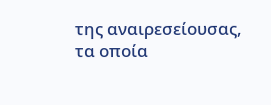της αναιρεσείουσας, τα οποία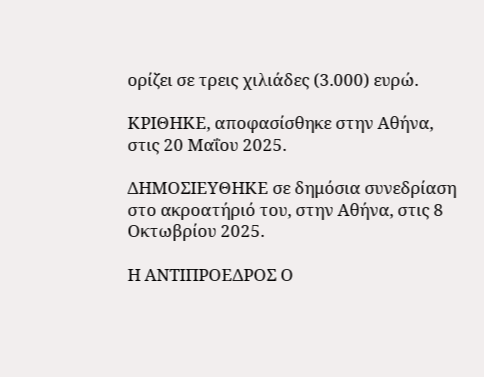ορίζει σε τρεις χιλιάδες (3.000) ευρώ.

ΚΡΙΘΗΚΕ, αποφασίσθηκε στην Αθήνα, στις 20 Μαΐου 2025.

ΔΗΜΟΣΙΕΥΘΗΚΕ σε δημόσια συνεδρίαση στο ακροατήριό του, στην Αθήνα, στις 8 Οκτωβρίου 2025.

Η ΑΝΤΙΠΡΟΕΔΡΟΣ Ο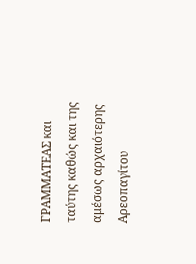ΓΡΑΜΜΑΤΕΑΣ και ταύτης καθώς και της αμέσως αρχαιότερης Αρεοπαγίτου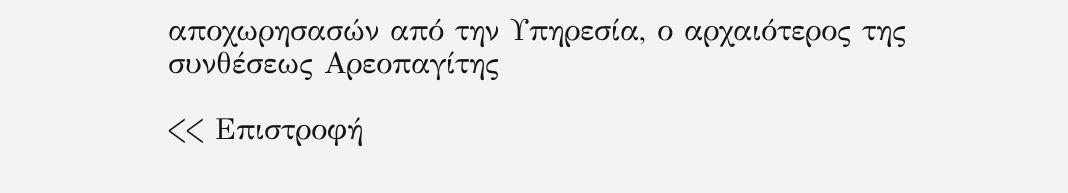αποχωρησασών από την Υπηρεσία, ο αρχαιότερος της συνθέσεως Αρεοπαγίτης

<< Επιστροφή